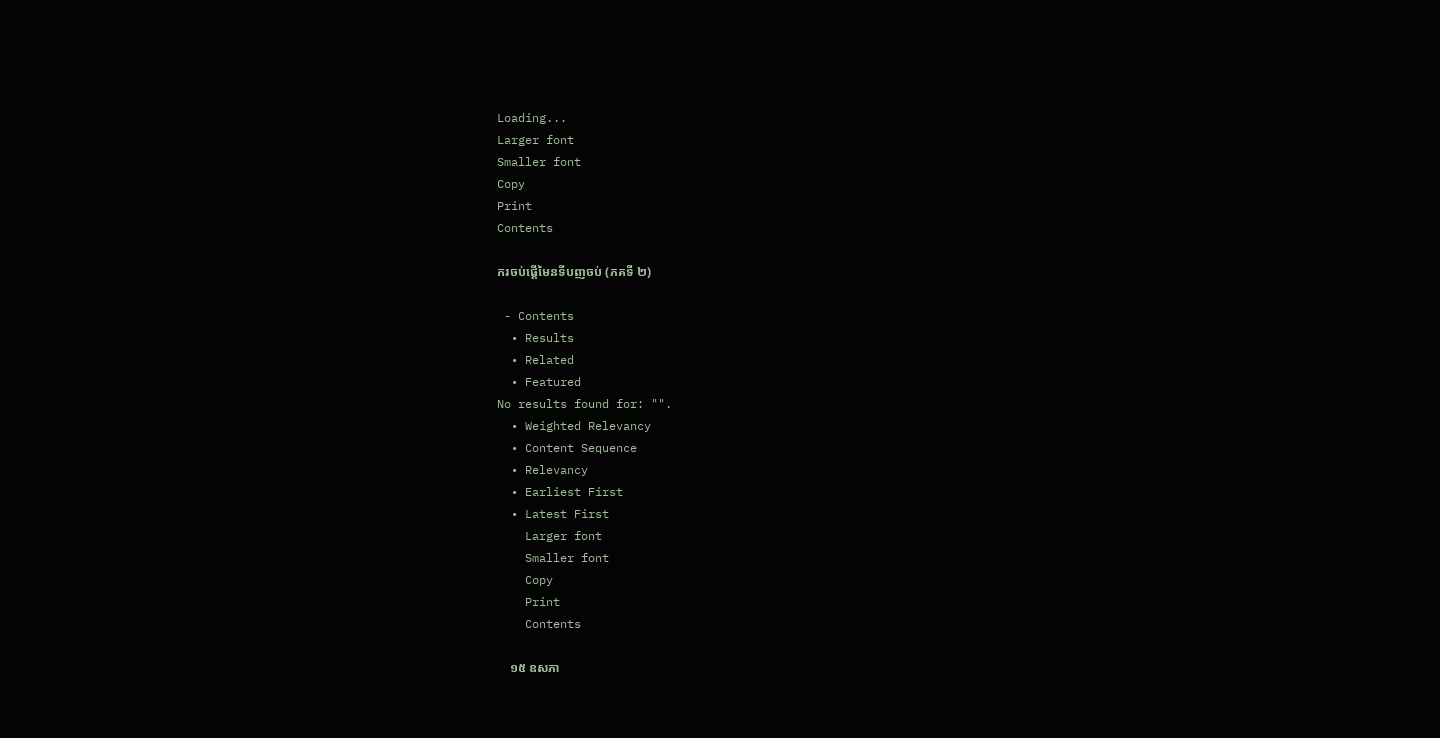Loading...
Larger font
Smaller font
Copy
Print
Contents

ករចប់ផ្តើមៃនទីបញចប់ (ភគទី ២)

 - Contents
  • Results
  • Related
  • Featured
No results found for: "".
  • Weighted Relevancy
  • Content Sequence
  • Relevancy
  • Earliest First
  • Latest First
    Larger font
    Smaller font
    Copy
    Print
    Contents

    ១៥ ឧសភា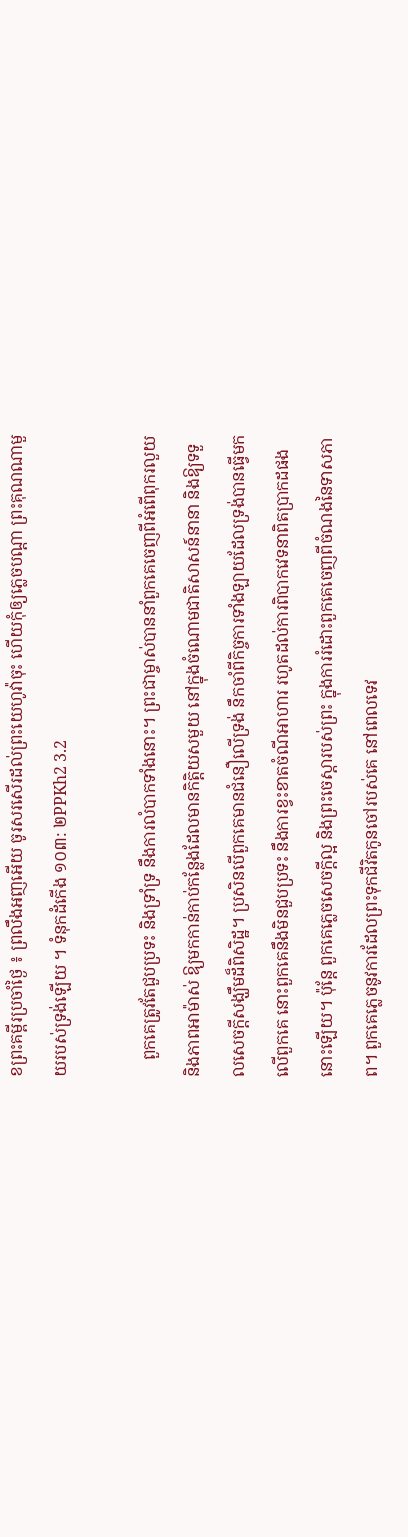ខព្រះគម្ពីរប្រចាំថ្ងៃ ៖ ព្រលឹងអញអើយ ចូរសរសើរដល់ព្រះយេហូវ៉ាចុះ ហើយកុំឲ្យភ្លេចបណ្តា ព្រះគុណណាមួយរបស់ទ្រង់ឡើយ ។ ទំនុកដំកើង ១០៣: ២PPKh2 3.2

    ពួកគេត្រូវតែជួបប្រទះ និងទ្រាំទ្រ នឹងការលំបាកទាំងនោះ។ ព្រះជាម្ចាស់បាននាំពួកគេចេញពីអំពើពុករលួយនិងភាពអាម៉ាស់ ឱ្យមកកាន់កាប់កន្លែងដែលមានកិត្តិយសមួយ នៅក្នុងចំណោមជាតិសាសន៍នានា និងឱ្យទទួលសេចក្តីសង្ឃឹមដ៏ពិសិដ្ឋ។ ប្រសិនបើពួកគេមានជំនឿលើទ្រង់ នឹកចាំពីកិច្ចការទាំងឡាយដែលទ្រង់បានធ្វើមកលើពួកគេ នោះពួកគេនឹងមិនជួបប្រទះ នឹងការខ្វះខាតចំណីអាហារ រហូតដល់ការពិបាកវេទនាពិតប្រាកដផងនោះឡើយ។ ប៉ុន្តែ ពួកគេភ្លេចសេចក្តីល្អ និងព្រះចេស្តារបស់ព្រះ ក្នុងការរំដោះពួកគេចេញពីចំណងនៃទាសភាព។ ពួកគេភ្លេចនូវការដែលព្រះទុកជីវិតកូនចៅរបស់គេ នៅពេលទេវ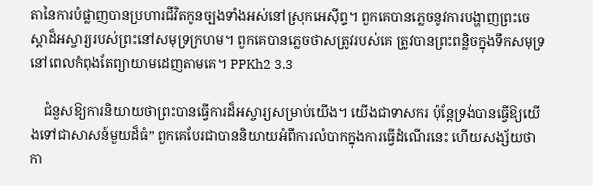តានៃការបំផ្លាញបានប្រហារជីវិតកូនច្បងទាំងអស់នៅស្រុកអេស៊ីព្ទ។ ពួកគេបានភ្លេចនូវការបង្ហាញព្រះចេស្តាដ៏អស្ចារ្យរបស់ព្រះនៅសមុទ្រក្រហម។ ពួកគេបានភ្លេចថាសត្រូវរបស់គេ ត្រូវបានព្រះពន្លិចក្នុងទឹកសមុទ្រ នៅពេលកំពុងតែព្យាយាមដេញតាមគេ។ PPKh2 3.3

    ជំនួសឱ្យការនិយាយថាព្រះបានធ្វើការដ៏អស្ចារ្យសម្រាប់យើង។ យើងជាទាសករ ប៉ុន្តែទ្រង់បានធ្វើឱ្យយើងទៅជាសាសន៍មួយដ៏ធំ” ពួកគេបែរជាបាននិយាយអំពីការលំបាកក្នុងការធ្វើដំណើរនេះ ហើយសង្ស័យថាកា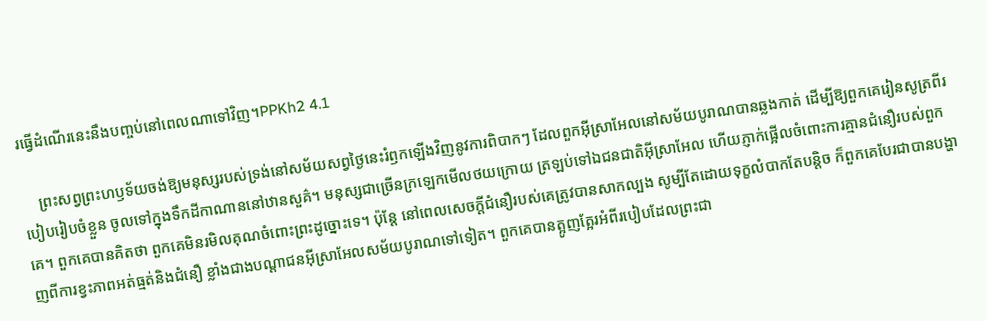រធ្វើដំណើរនេះនឹងបញ្ចប់នៅពេលណាទៅវិញ។PPKh2 4.1

    ព្រះសព្វព្រះហឫទ័យចង់ឱ្យមនុស្សរបស់ទ្រង់នៅសម័យសព្វថ្ងៃនេះរំឭកឡើងវិញនូវការពិបាកៗ ដែលពួកអ៊ីស្រាអែលនៅសម័យបូរាណបានឆ្លងកាត់ ដើម្បីឱ្យពួកគេរៀនសូត្រពីរបៀបរៀបចំខ្លួន ចូលទៅក្នុងទឹកដីកាណាននៅឋានសួគ៌។ មនុស្សជាច្រើនក្រឡេកមើលថយក្រោយ ត្រឡប់ទៅឯជនជាតិអ៊ីស្រាអែល ហើយភ្ញាក់ផ្អើលចំពោះការគ្មានជំនឿរបស់ពួកគេ។ ពួកគេបានគិតថា ពួកគេមិនរមិលគុណចំពោះព្រះដូច្នោះទេ។ ប៉ុន្តែ នៅពេលសេចក្តីជំនឿរបស់គេត្រូវបានសាកល្បង សូម្បីតែដោយទុក្ខលំបាកតែបន្តិច ក៏ពួកគេបែរជាបានបង្ហាញពីការខ្វះភាពអត់ធ្មត់និងជំនឿ ខ្លាំងជាងបណ្តាជនអ៊ីស្រាអែលសម័យបូរាណទៅទៀត។ ពួកគេបានត្អូញត្អែរអំពីរបៀបដែលព្រះជា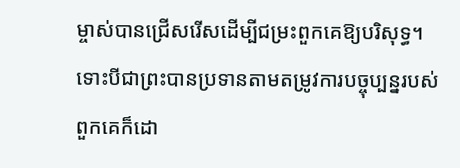ម្ចាស់បានជ្រើសរើសដើម្បីជម្រះពួកគេឱ្យបរិសុទ្ធ។ ទោះបីជាព្រះបានប្រទានតាមតម្រូវការបច្ចុប្បន្នរបស់ពួកគេក៏ដោ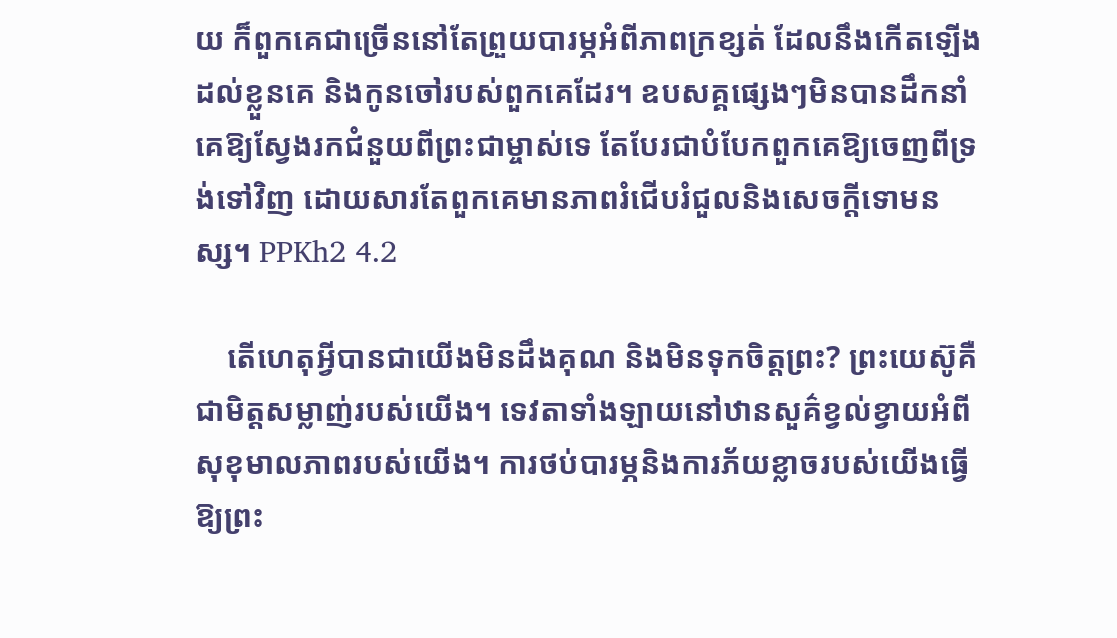យ ក៏ពួកគេជាច្រើននៅតែព្រួយបារម្ភអំពីភាពក្រខ្សត់ ដែលនឹងកើតឡើងដល់ខ្លួនគេ និងកូនចៅរបស់ពួកគេដែរ។ ឧបសគ្គផ្សេងៗមិនបានដឹកនាំគេឱ្យស្វែងរកជំនួយពីព្រះជាម្ចាស់ទេ តែបែរជាបំបែកពួកគេឱ្យចេញពីទ្រង់ទៅវិញ ដោយសារតែពួកគេមានភាពរំជើបរំជួលនិងសេចក្តីទោមនស្ស។ PPKh2 4.2

    តើហេតុអ្វីបានជាយើងមិនដឹងគុណ និងមិនទុកចិត្តព្រះ? ព្រះយេស៊ូគឺជាមិត្តសម្លាញ់របស់យើង។ ទេវតាទាំងឡាយនៅឋានសួគ៌ខ្វល់ខ្វាយអំពីសុខុមាលភាពរបស់យើង។ ការថប់បារម្ភនិងការភ័យខ្លាចរបស់យើងធ្វើឱ្យព្រះ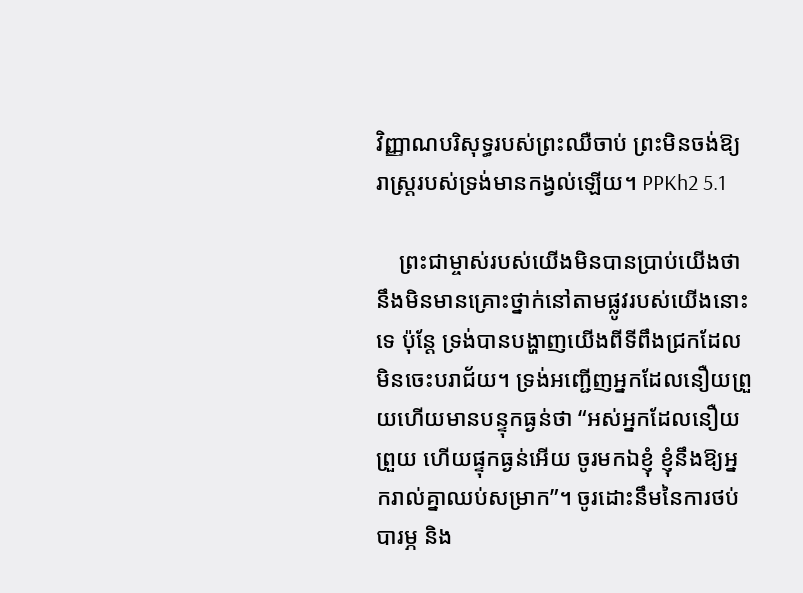វិញ្ញាណបរិសុទ្ធរបស់ព្រះឈឺចាប់ ព្រះមិនចង់ឱ្យរាស្ត្ររបស់ទ្រង់មានកង្វល់ឡើយ។ PPKh2 5.1

    ព្រះជាម្ចាស់របស់យើងមិនបានប្រាប់យើងថានឹងមិនមានគ្រោះថ្នាក់នៅតាមផ្លូវរបស់យើងនោះទេ ប៉ុន្តែ ទ្រង់បានបង្ហាញយើងពីទីពឹងជ្រកដែលមិនចេះបរាជ័យ។ ទ្រង់អញ្ជើញអ្នកដែលនឿយព្រួយហើយមានបន្ទុកធ្ងន់ថា “អស់អ្នកដែលនឿយព្រួយ ហើយផ្ទុកធ្ងន់អើយ ចូរមកឯខ្ញុំ ខ្ញុំនឹងឱ្យអ្នករាល់គ្នាឈប់សម្រាក”។ ចូរដោះនឹមនៃការថប់បារម្ភ និង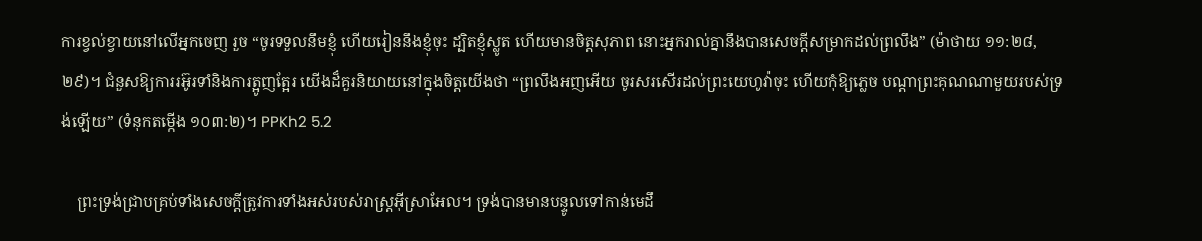ការខ្វល់ខ្វាយនៅលើអ្នកចេញ រួច “ចូរទទួលនឹមខ្ញុំ ហើយរៀននឹងខ្ញុំចុះ ដ្បិតខ្ញុំស្លូត ហើយមានចិត្តសុភាព នោះអ្នករាល់គ្នានឹងបានសេចក្តីសម្រាកដល់ព្រលឹង” (ម៉ាថាយ ១១:២៨, ២៩)។ ជំនួសឱ្យការរអ៊ូរទាំនិងការត្អូញត្អែរ យើងដ៏គួរនិយាយនៅក្នុងចិត្តយើងថា “ព្រលឹងអញអើយ ចូរសរសើរដល់ព្រះយេហូវ៉ាចុះ ហើយកុំឱ្យភ្លេច បណ្តាព្រះគុណណាមួយរបស់ទ្រង់ឡើយ” (ទំនុកតម្កើង ១០៣:២)។ PPKh2 5.2

    ព្រះទ្រង់ជ្រាបគ្រប់ទាំងសេចក្តីត្រូវការទាំងអស់របស់រាស្ត្រអ៊ីស្រាអែល។ ទ្រង់បានមានបន្ទូលទៅកាន់មេដឹ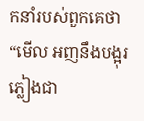កនាំរបស់ពួកគេថា “មើល អញនឹងបង្អុរភ្លៀងជា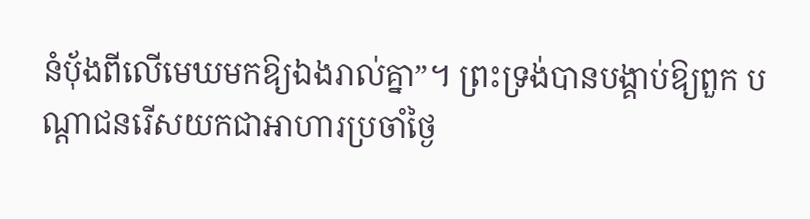នំប៉័ងពីលើមេឃមកឱ្យឯងរាល់គ្នា”។ ព្រះទ្រង់បានបង្គាប់ឱ្យពួក បណ្តាជនរើសយកជាអាហារប្រចាំថ្ងៃ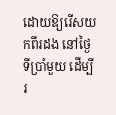ដោយឱ្យរើសយកពីរដង នៅថ្ងៃទីប្រាំមួយ ដើម្បីរ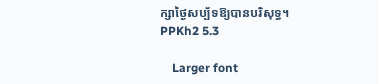ក្សាថ្ងៃសប្ប័ទឱ្យបានបរិសុទ្ធ។ PPKh2 5.3

    Larger font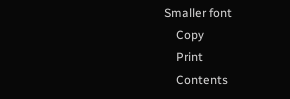Smaller font
    Copy
    Print
    Contents